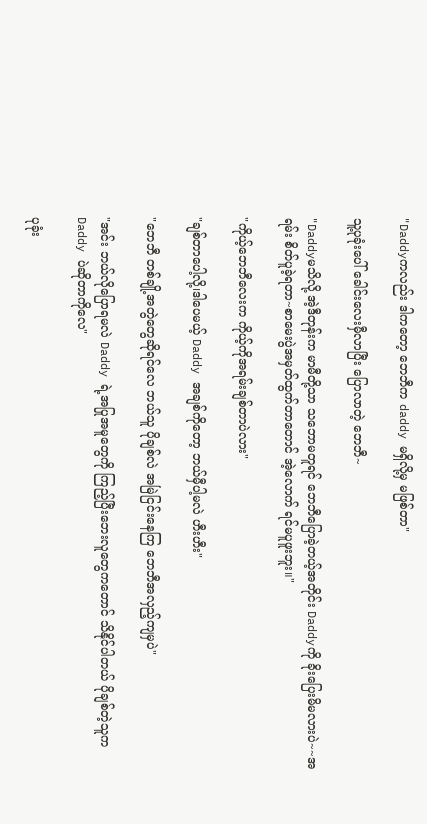"Daddyကလည်း ဒါကတော့ ဘေဘီက daddy မရှိလို့မှ မဖြစ်တာ"

သူ့ပုခုံးပေါ် ခေါင်းလေးမှီလာပြီး ပြောလာတဲ့ ဘေဘီ~

"Daddyမသိလို့ အဲ့ဒီတုန်းက မာမီတို့သာ သဘောမတူရင် ဘေဘီပြောခဲ့တယ့်အတိုင်း Daddyကို ခိုးပြေးမိမလားပဲ~~အရမ်း စိတ်ပူခဲ့ရတာ~စာမေးပွဲအမှတ်ထွက်တာတောင် အဲ့လောက် ရင်မပူဖူးဘူး။"

"ကိုယ့်ဘေဘီလေးက ကိုယ့်ကိုအရမ်းချစ်တာပဲလား"

"ချစ်တာပေါ့လို့၊ဒါပေမယ့် Daddy အချစ်ကိုတော့ ဘယ်မှီပါ့မလဲ ဟီးဟီး"

"ဘေဘီ တစ်ချို့အတွဲတွေဆိုရင်လေ ဘယ်သူ ပိုချစ်လဲ အမြဲငြင်းနေကြ ဘေဘီအလှည့်ကျမှပဲ"

"အင်း ဘယ်လိုပြောရမလဲ Daddy ရဲ့အပြုအမူတွေကို ကြည့်ပြီးဘေးလူတွေကတောင် သိနိုင်ပါတယ် ပိုချစ်တဲ့သူက Daddy ပဲဆိုတာကိုလေ"

ပုခုံး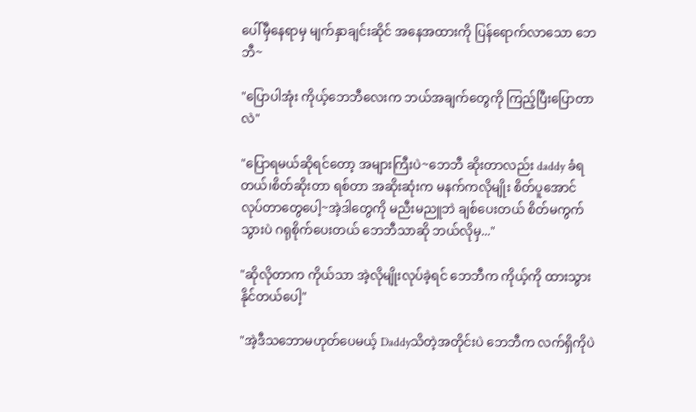ပေါ်မှီနေရာမှ မျက်နှာချင်းဆိုင် အနေအထားကို ပြန်ရောက်လာသော ဘေဘီ~

"ပြောပါအုံး ကိုယ့်ဘေဘီလေးက ဘယ်အချက်တွေကို ကြည့်ပြီးပြောတာလဲ"

"ပြောရမယ်ဆိုရင်တော့ အများကြီးပဲ~ဘေဘီ ဆိုးတာလည်း daddy ခံရတယ်၊စိတ်ဆိုးတာ ရစ်တာ အဆိုးဆုံးက မနက်ကလိုမျိုး စိတ်ပူအောင် လုပ်တာတွေပေါ့~အဲ့ဒါတွေကို မညီးမညူဘဲ ချစ်ပေးတယ် စိတ်မကွက်သွားပဲ ဂရုစိုက်ပေးတယ် ဘေဘီသာဆို ဘယ်လိုမှ..."

"ဆိုလိုတာက ကိုယ်သာ အဲ့လိုမျိုးလုပ်ခဲ့ရင် ဘေဘီက ကိုယ့်ကို ထားသွားနိုင်တယ်ပေါ့"

"အဲ့ဒီသဘောမဟုတ်ပေမယ့် Daddyသိတဲ့အတိုင်းပဲ ဘေဘီက လက်ရှိကိုပဲ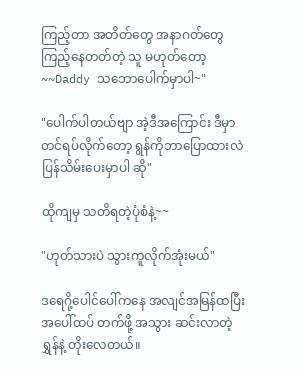ကြည့်တာ အတိတ်တွေ အနာဂတ်တွေကြည့်နေတတ်တဲ့ သူ မဟုတ်တော့~~Daddy သဘောပေါက်မှာပါ~"

"ပေါက်ပါတယ်ဗျာ အဲ့ဒီအကြောင်း ဒီမှာတင်ရပ်လိုက်တော့ ရွန်ကိုဘာပြောထားလဲ ပြန်သိမ်းပေးမှာပါ ဆို"

ထိုကျမှ သတိရတဲ့ပုံစံနဲ့~~

"ဟုတ်သားပဲ သွားကူလိုက်အုံးမယ်"

ဒရေဂို့ပေါင်ပေါ်ကနေ အလျင်အမြန်ထပြီး အပေါ်ထပ် တက်ဖို့ အသွား ဆင်းလာတဲ့ ရွှန်နဲ့ တိုးလေတယ်။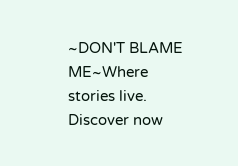~DON'T BLAME ME~Where stories live. Discover now